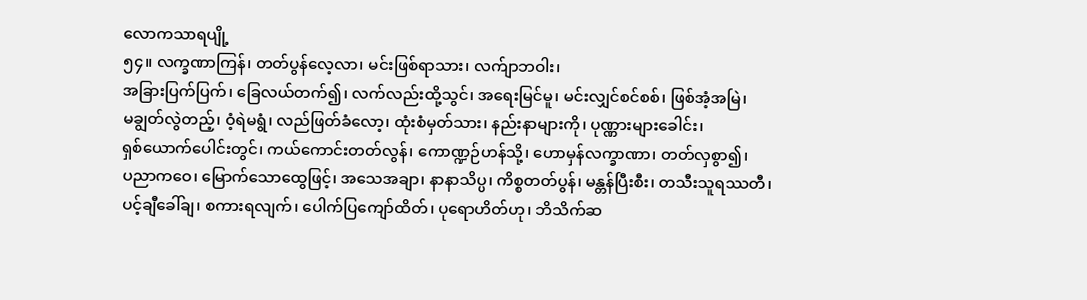လောကသာရပျို့
၅၄။ လက္ခဏာကြန်၊ တတ်ပွန်လေ့လာ၊ မင်းဖြစ်ရာသား၊ လက်ျာဘဝါး၊
အခြားပြက်ပြက်၊ ခြေလယ်တက်၍၊ လက်လည်းထို့သွင်၊ အရေးမြင်မူ၊ မင်းလျှင်စင်စစ်၊ ဖြစ်အံ့အမြဲ၊
မချွတ်လွဲတည့်၊ ဝံ့ရဲမရွံ၊ လည်ဖြတ်ခံလော့၊ ထုံးစံမှတ်သား၊ နည်းနာများကို၊ ပုဏ္ဏားများခေါင်း၊
ရှစ်ယောက်ပေါင်းတွင်၊ ကယ်ကောင်းတတ်လွန်၊ ကောဏ္ဍဉ်ဟန်သို့၊ ဟောမှန်လက္ခာဏာ၊ တတ်လှစွာ၍၊
ပညာကဝေ၊ မြောက်သောထွေဖြင့်၊ အသေအချာ၊ နာနာသိပ္ပ၊ ကိစ္စတတ်ပွန်၊ မန္တန်ပြီးစီး၊ တသီးသူရဿတီ၊
ပင့်ချီခေါ်ချ၊ စကားရလျက်၊ ပေါက်ပြကျော်ထိတ်၊ ပုရောဟိတ်ဟု၊ ဘိသိက်ဆ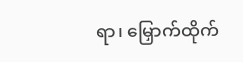ရာ၊ မြှောက်ထိုက်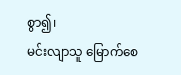စွာ၍၊
မင်းလျာသူ မြောက်စေ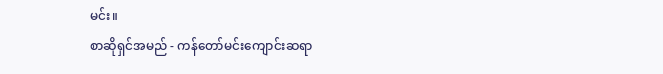မင်း။
စာဆိုရှင်အမည် - ကန်တော်မင်းကျောင်းဆရာ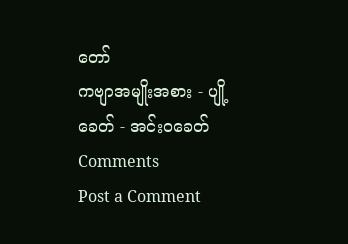တော်
ကဗျာအမျိုးအစား - ပျို့
ခေတ် - အင်းဝခေတ်
Comments
Post a Comment